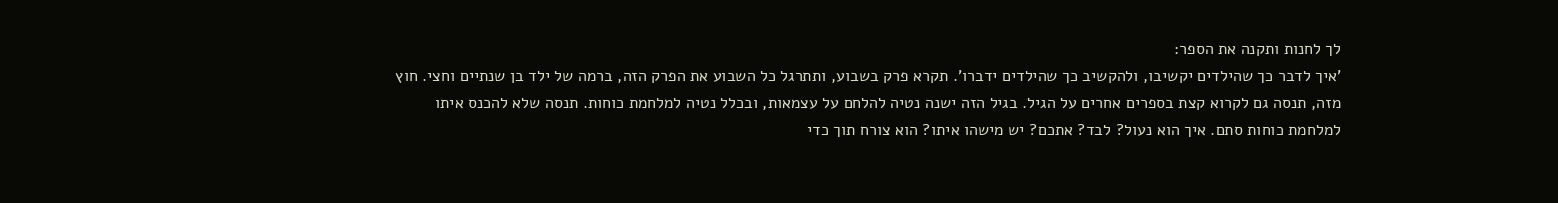לך לחנות ותקנה את הספר:
'איך לדבר כך שהילדים יקשיבו, ולהקשיב כך שהילדים ידברו'. תקרא פרק בשבוע, ותתרגל כל השבוע את הפרק הזה, ברמה של ילד בן שנתיים וחצי. חוץ מזה, תנסה גם לקרוא קצת בספרים אחרים על הגיל. בגיל הזה ישנה נטיה להלחם על עצמאות, ובכלל נטיה למלחמת כוחות. תנסה שלא להכנס איתו למלחמת כוחות סתם. איך הוא נעול? לבד? אתכם? יש מישהו איתו? הוא צורח תוך כדי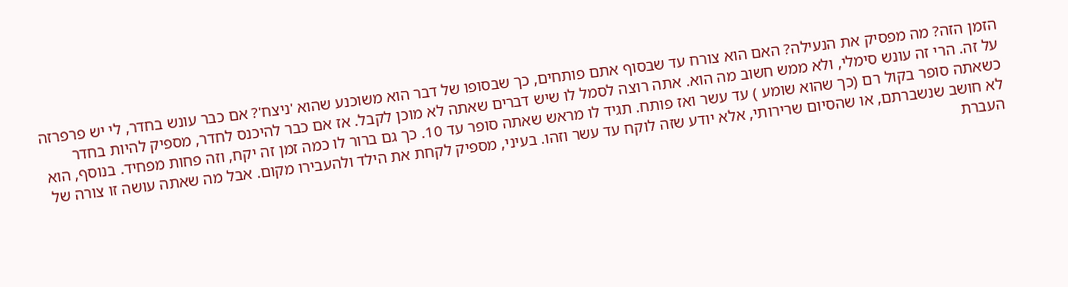הזמן הזה? מה מפסיק את הנעילה? האם הוא צורח עד שבסוף אתם פותחים, כך שבסופו של דבר הוא משוכנע שהוא 'ניצח'? אם כבר עונש בחדר, לי יש פרפרזה על זה. הרי זה עונש סימלי, ולא ממש חשוב מה הוא. אתה רוצה לסמל לו שיש דברים שאתה לא מוכן לקבל. אז אם כבר להיכנס לחדר, מספיק להיות בחדר כשאתה סופר בקול רם (כך שהוא שומע ) עד עשר ואז פותח. תגיד לו מראש שאתה סופר עד 10. כך גם ברור לו כמה זמן זה יקח, וזה פחות מפחיד. בנוסף, הוא לא חושב שנשברתם, או שהסיום שרירותי, אלא יודע שזה לוקח עד עשר וזהו. בעיני, מספיק לקחת את הילד ולהעבירו מקום. אבל מה שאתה עושה זו צורה של העברת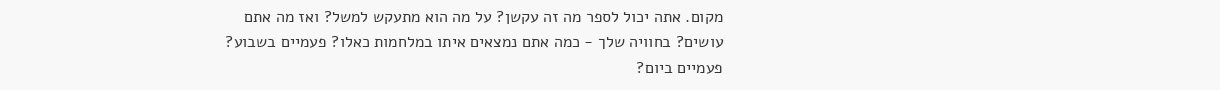מקום. אתה יכול לספר מה זה עקשן? על מה הוא מתעקש למשל? ואז מה אתם עושים? בחוויה שלך - כמה אתם נמצאים איתו במלחמות כאלו? פעמיים בשבוע? פעמיים ביום?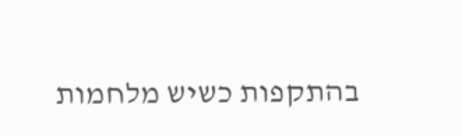בהתקפות כשיש מלחמות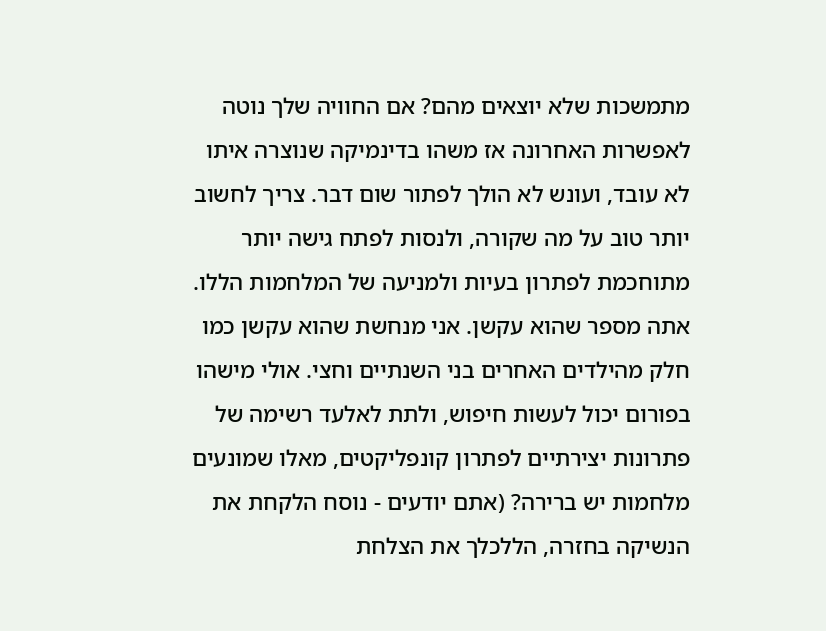מתמשכות שלא יוצאים מהם? אם החוויה שלך נוטה לאפשרות האחרונה אז משהו בדינמיקה שנוצרה איתו לא עובד, ועונש לא הולך לפתור שום דבר. צריך לחשוב יותר טוב על מה שקורה, ולנסות לפתח גישה יותר מתוחכמת לפתרון בעיות ולמניעה של המלחמות הללו. אתה מספר שהוא עקשן. אני מנחשת שהוא עקשן כמו חלק מהילדים האחרים בני השנתיים וחצי. אולי מישהו בפורום יכול לעשות חיפוש, ולתת לאלעד רשימה של פתרונות יצירתיים לפתרון קונפליקטים, מאלו שמונעים מלחמות יש ברירה? (אתם יודעים - נוסח הלקחת את הנשיקה בחזרה, הללכלך את הצלחת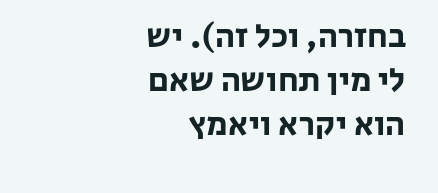בחזרה, וכל זה). יש לי מין תחושה שאם הוא יקרא ויאמץ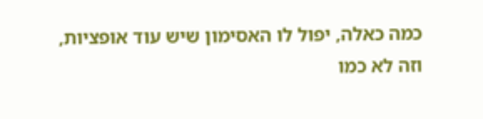כמה כאלה, יפול לו האסימון שיש עוד אופציות, וזה לא כמו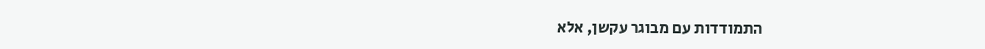התמודדות עם מבוגר עקשן, אלא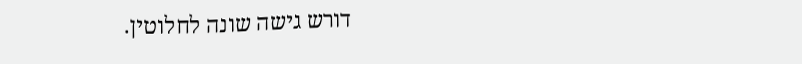דורש גישה שונה לחלוטין.